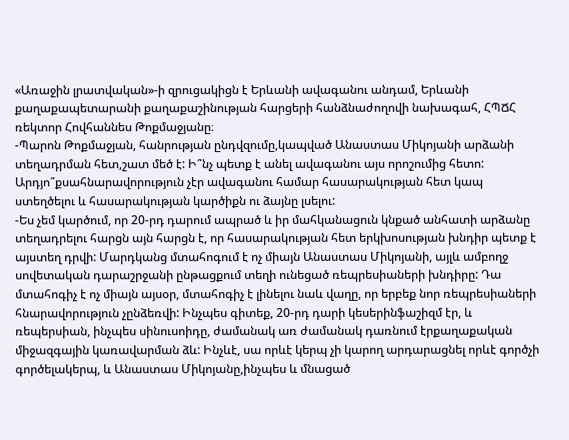«Առաջին լրատվական»-ի զրուցակիցն է Երևանի ավագանու անդամ, Երևանի քաղաքապետարանի քաղաքաշինության հարցերի հանձնաժողովի նախագահ, ՀՊՃՀ ռեկտոր Հովհաննես Թոքմաջյանը։
-Պարոն Թոքմաջյան, հանրության ընդվզումը,կապված Անաստաս Միկոյանի արձանի տեղադրման հետ,շատ մեծ է: Ի՞նչ պետք է անել ավագանու այս որոշումից հետո: Արդյո՞քսահնարավորություն չէր ավագանու համար հասարակության հետ կապ ստեղծելու և հասարակության կարծիքն ու ձայնը լսելու:
-Ես չեմ կարծում, որ 20-րդ դարում ապրած և իր մահկանացուն կնքած անհատի արձանը տեղադրելու հարցն այն հարցն է, որ հասարակության հետ երկխոսության խնդիր պետք է այստեղ դրվի: Մարդկանց մտահոգում է ոչ միայն Անաստաս Միկոյանի, այլև ամբողջ սովետական դարաշրջանի ընթացքում տեղի ունեցած ռեպրեսիաների խնդիրը: Դա մտահոգիչ է ոչ միայն այսօր, մտահոգիչ է լինելու նաև վաղը, որ երբեք նոր ռեպրեսիաների հնարավորություն չընձեռվի: Ինչպես գիտեք, 20-րդ դարի կեսերինֆաշիզմ էր, և ռեպերսիան, ինչպես սինուսոիդը, ժամանակ առ ժամանակ դառնում էրքաղաքական միջազգային կառավարման ձև: Ինչևէ, սա որևէ կերպ չի կարող արդարացնել որևէ գործչի գործելակերպ, և Անաստաս Միկոյանը,ինչպես և մնացած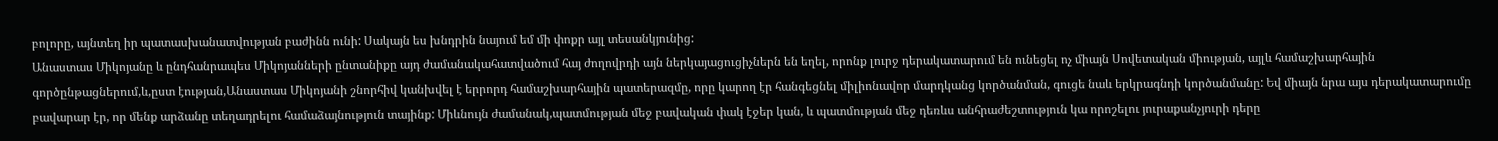բոլորը, այնտեղ իր պատասխանատվության բաժինն ունի: Սակայն ես խնդրին նայում եմ մի փոքր այլ տեսանկյունից:
Անաստաս Միկոյանը և ընդհանրապես Միկոյանների ընտանիքը այդ ժամանակահատվածում հայ ժողովրդի այն ներկայացուցիչներն են եղել, որոնք լուրջ դերակատարում են ունեցել ոչ միայն Սովետական միության, այլև համաշխարհային գործընթացներում,և,ըստ էության,Անաստաս Միկոյանի շնորհիվ կանխվել է երրորդ համաշխարհային պատերազմը, որը կարող էր հանգեցնել միլիոնավոր մարդկանց կործանման, գուցե նաև երկրագնդի կործանմանը: Եվ միայն նրա այս դերակատարումը բավարար էր, որ մենք արձանը տեղադրելու համաձայնություն տայինք: Միևնույն ժամանակ,պատմության մեջ բավական փակ էջեր կան, և պատմության մեջ դեռևս անհրաժեշտություն կա որոշելու յուրաքանչյուրի դերը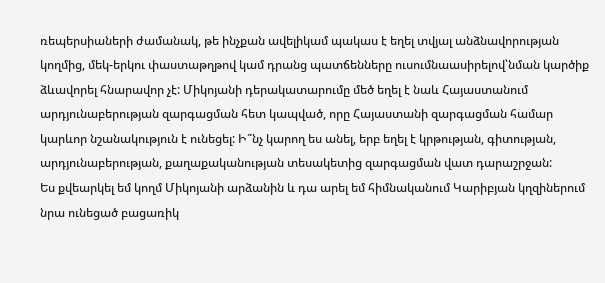ռեպերսիաների ժամանակ, թե ինչքան ավելիկամ պակաս է եղել տվյալ անձնավորության կողմից, մեկ-երկու փաստաթղթով կամ դրանց պատճենները ուսումնաասիրելով՝նման կարծիք ձևավորել հնարավոր չէ: Միկոյանի դերակատարումը մեծ եղել է նաև Հայաստանում արդյունաբերության զարգացման հետ կապված, որը Հայաստանի զարգացման համար կարևոր նշանակություն է ունեցել: Ի՞նչ կարող ես անել, երբ եղել է կրթության, գիտության, արդյունաբերության, քաղաքականության տեսակետից զարգացման վատ դարաշրջան:
Ես քվեարկել եմ կողմ Միկոյանի արձանին և դա արել եմ հիմնականում Կարիբյան կղզիներում նրա ունեցած բացառիկ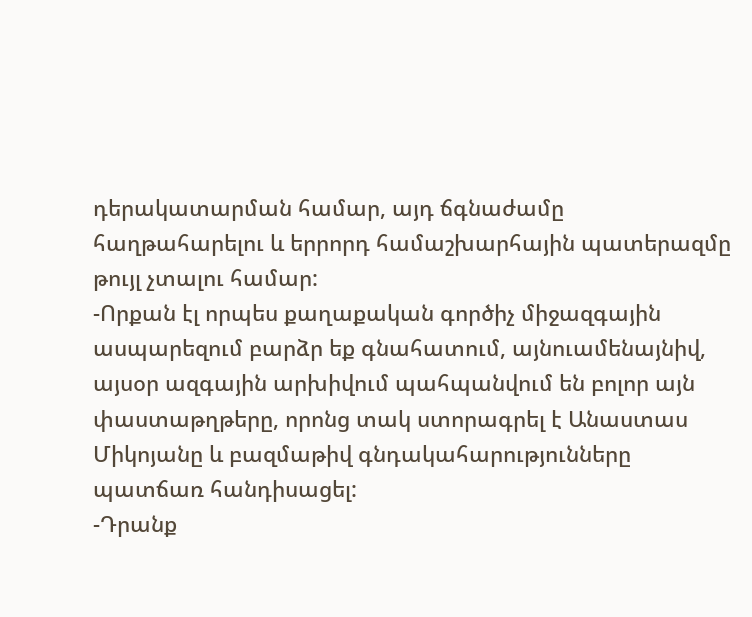դերակատարման համար, այդ ճգնաժամը հաղթահարելու և երրորդ համաշխարհային պատերազմը թույլ չտալու համար:
-Որքան էլ որպես քաղաքական գործիչ միջազգային ասպարեզում բարձր եք գնահատում, այնուամենայնիվ, այսօր ազգային արխիվում պահպանվում են բոլոր այն փաստաթղթերը, որոնց տակ ստորագրել է Անաստաս Միկոյանը և բազմաթիվ գնդակահարությունները պատճառ հանդիսացել:
-Դրանք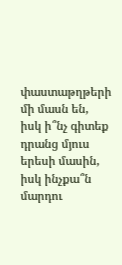փաստաթղթերի մի մասն են, իսկ ի՞նչ գիտեք դրանց մյուս երեսի մասին, իսկ ինչքա՞ն մարդու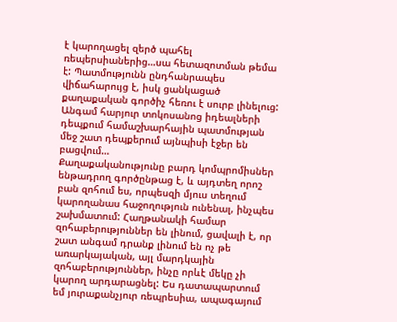է կարողացել զերծ պահել ռեպերսիաներից…սա հետազոտման թեմա է: Պատմությունն ընդհանրապես վիճահարույց է, իսկ ցանկացած քաղաքական գործիչ հեռու է սուրբ լինելուց: Անգամ հարյուր տոկոսանոց իդեալների դեպքում համաշխարհային պատմության մեջ շատ դեպքերում այնպիսի էջեր են բացվում…
Քաղաքականությունը բարդ կոմպրոմիսներ ենթադրող գործընթաց է, և այդտեղ որոշ բան զոհում ես, որպեսզի մյուս տեղում կարողանաս հաջողություն ունենալ, ինչպես շախմատում: Հաղթանակի համար զոհաբերություններ են լինում, ցավալի է, որ շատ անգամ դրանք լինում են ոչ թե առարկայական, այլ մարդկային զոհաբերություններ, ինչը որևէ մեկը չի կարող արդարացնել: Ես դատապարտում եմ յուրաքանչյուր ռեպրեսիա, ապագայում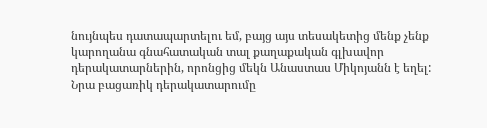նույնպես դատապարտելու եմ, բայց այս տեսակետից մենք չենք կարողանա գնահատական տալ քաղաքական գլխավոր դերակատարներին, որոնցից մեկն Անաստաս Միկոյանն է եղել:
Նրա բացառիկ դերակատարումը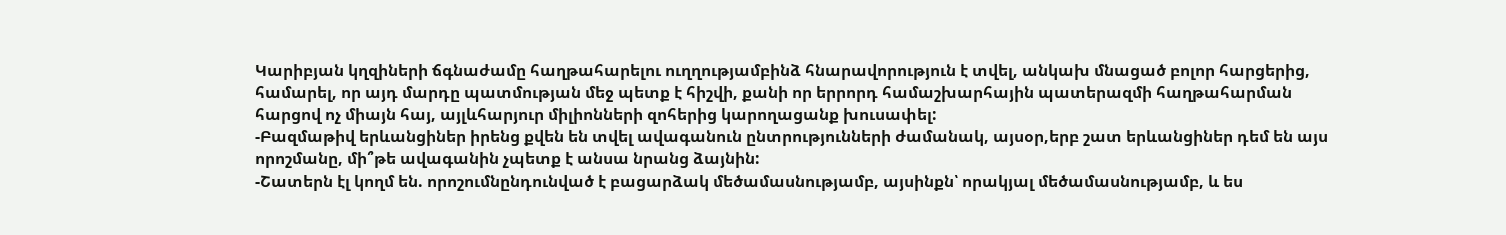Կարիբյան կղզիների ճգնաժամը հաղթահարելու ուղղությամբինձ հնարավորություն է տվել, անկախ մնացած բոլոր հարցերից, համարել, որ այդ մարդը պատմության մեջ պետք է հիշվի, քանի որ երրորդ համաշխարհային պատերազմի հաղթահարման հարցով ոչ միայն հայ, այլևհարյուր միլիոնների զոհերից կարողացանք խուսափել:
-Բազմաթիվ երևանցիներ իրենց քվեն են տվել ավագանուն ընտրությունների ժամանակ, այսօր,երբ շատ երևանցիներ դեմ են այս որոշմանը, մի՞թե ավագանին չպետք է անսա նրանց ձայնին:
-Շատերն էլ կողմ են. որոշումնընդունված է բացարձակ մեծամասնությամբ, այսինքն՝ որակյալ մեծամասնությամբ, և ես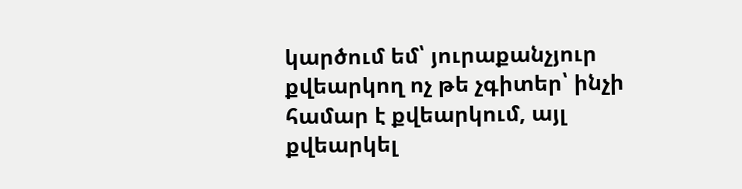կարծում եմ՝ յուրաքանչյուր քվեարկող ոչ թե չգիտեր՝ ինչի համար է քվեարկում, այլ քվեարկել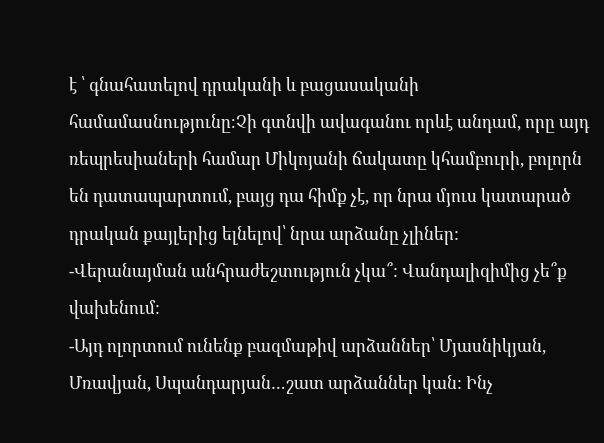է ՝ գնահատելով դրականի և բացասականի համամասնությունը։Չի գտնվի ավագանու որևէ անդամ, որը այդ ռեպրեսիաների համար Միկոյանի ճակատը կհամբուրի, բոլորն են դատապարտում, բայց դա հիմք չէ, որ նրա մյուս կատարած դրական քայլերից ելնելով՝ նրա արձանը չլիներ:
-Վերանայման անհրաժեշտություն չկա՞: Վանդալիզիմից չե՞ք վախենում:
-Այդ ոլորտում ունենք բազմաթիվ արձաններ՝ Մյասնիկյան, Մռավյան, Սպանդարյան…շատ արձաններ կան: Ինչ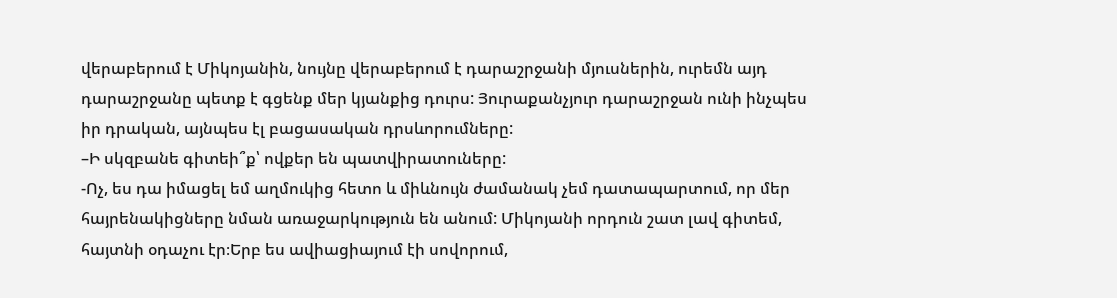վերաբերում է Միկոյանին, նույնը վերաբերում է դարաշրջանի մյուսներին, ուրեմն այդ դարաշրջանը պետք է գցենք մեր կյանքից դուրս: Յուրաքանչյուր դարաշրջան ունի ինչպես իր դրական, այնպես էլ բացասական դրսևորումները:
–Ի սկզբանե գիտեի՞ք՝ ովքեր են պատվիրատուները:
-Ոչ, ես դա իմացել եմ աղմուկից հետո և միևնույն ժամանակ չեմ դատապարտում, որ մեր հայրենակիցները նման առաջարկություն են անում: Միկոյանի որդուն շատ լավ գիտեմ, հայտնի օդաչու էր։Երբ ես ավիացիայում էի սովորում,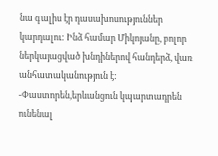նա գալիս էր դասախոսություններ կարդալու: Ինձ համար Միկոյանը, բոլոր ներկայացված խնդիներով հանդերձ, վառ անհատականություն է:
-Փաստորեն,երևանցուն կպարտադրեն ունենալ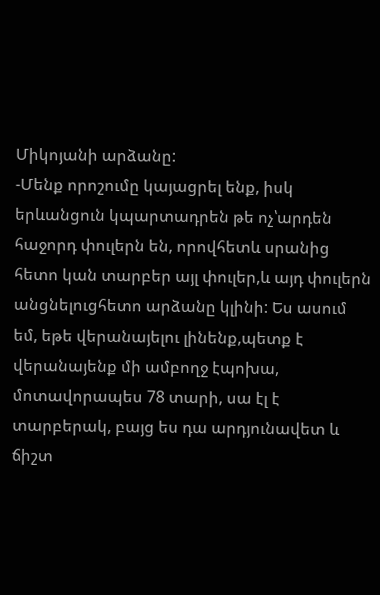Միկոյանի արձանը:
-Մենք որոշումը կայացրել ենք, իսկ երևանցուն կպարտադրեն թե ոչ՝արդեն հաջորդ փուլերն են, որովհետև սրանից հետո կան տարբեր այլ փուլեր,և այդ փուլերն անցնելուցհետո արձանը կլինի: Ես ասում եմ, եթե վերանայելու լինենք,պետք է վերանայենք մի ամբողջ էպոխա, մոտավորապես 78 տարի, սա էլ է տարբերակ, բայց ես դա արդյունավետ և ճիշտ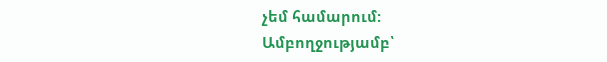չեմ համարում:
Ամբողջությամբ՝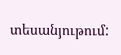տեսանյութում: